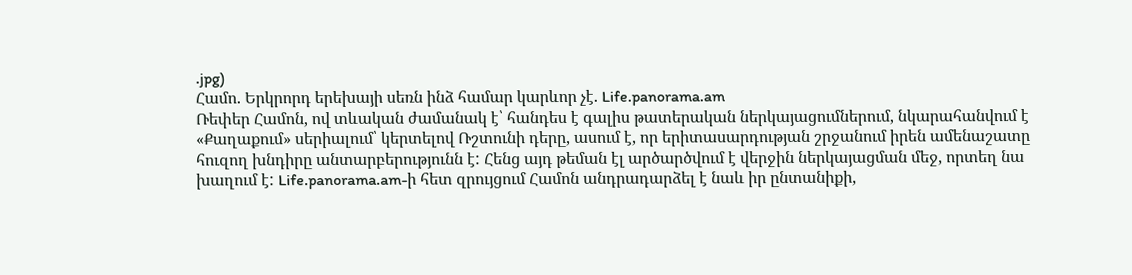.jpg)
Համո. Երկրորդ երեխայի սեռն ինձ համար կարևոր չէ. Life.panorama.am
Ռեփեր Համոն, ով տևական ժամանակ է՝ հանդես է գալիս թատերական ներկայացումներում, նկարահանվում է «Քաղաքում» սերիալում՝ կերտելով Ռշտունի դերը, ասում է, որ երիտասարդության շրջանում իրեն ամենաշատը հուզող խնդիրը անտարբերությունն է: Հենց այդ թեման էլ արծարծվում է վերջին ներկայացման մեջ, որտեղ նա խաղում է: Life.panorama.am-ի հետ զրույցում Համոն անդրադարձել է նաև իր ընտանիքի,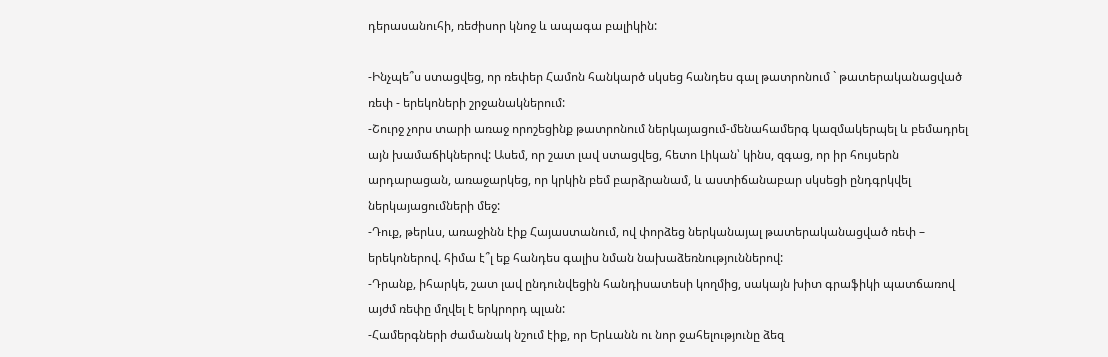դերասանուհի, ռեժիսոր կնոջ և ապագա բալիկին:

-Ինչպե՞ս ստացվեց, որ ռեփեր Համոն հանկարծ սկսեց հանդես գալ թատրոնում ` թատերականացված ռեփ - երեկոների շրջանակներում:
-Շուրջ չորս տարի առաջ որոշեցինք թատրոնում ներկայացում-մենահամերգ կազմակերպել և բեմադրել այն խամաճիկներով: Ասեմ, որ շատ լավ ստացվեց, հետո Լիկան՝ կինս, զգաց, որ իր հույսերն արդարացան, առաջարկեց, որ կրկին բեմ բարձրանամ, և աստիճանաբար սկսեցի ընդգրկվել ներկայացումների մեջ:
-Դուք, թերևս, առաջինն էիք Հայաստանում, ով փորձեց ներկանայալ թատերականացված ռեփ – երեկոներով. հիմա է՞լ եք հանդես գալիս նման նախաձեռնություններով:
-Դրանք, իհարկե, շատ լավ ընդունվեցին հանդիսատեսի կողմից, սակայն խիտ գրաֆիկի պատճառով այժմ ռեփը մղվել է երկրորդ պլան:
-Համերգների ժամանակ նշում էիք, որ Երևանն ու նոր ջահելությունը ձեզ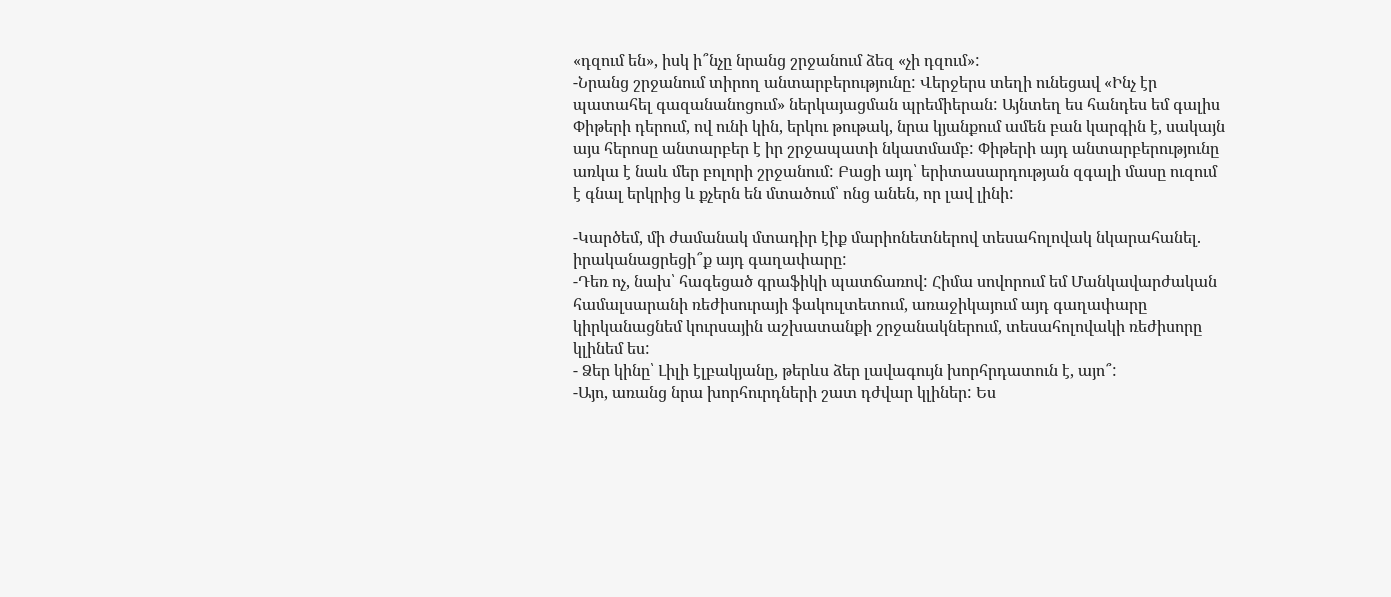«դզում են», իսկ ի՞նչը նրանց շրջանում ձեզ «չի դզում»:
-Նրանց շրջանում տիրող անտարբերությունը: Վերջերս տեղի ունեցավ «Ինչ էր պատահել գազանանոցում» ներկայացման պրեմիերան: Այնտեղ ես հանդես եմ գալիս Փիթերի դերում, ով ունի կին, երկու թութակ, նրա կյանքում ամեն բան կարգին է, սակայն այս հերոսը անտարբեր է իր շրջապատի նկատմամբ: Փիթերի այդ անտարբերությունը առկա է նաև մեր բոլորի շրջանում: Բացի այդ՝ երիտասարդության զգալի մասը ուզում է գնալ երկրից և քչերն են մտածում՝ ոնց անեն, որ լավ լինի:

-Կարծեմ, մի ժամանակ մտադիր էիք մարիոնետներով տեսահոլովակ նկարահանել. իրականացրեցի՞ք այդ գաղափարը:
-Դեռ ոչ, նախ՝ հագեցած գրաֆիկի պատճառով: Հիմա սովորում եմ Մանկավարժական համալսարանի ռեժիսուրայի ֆակուլտետում, առաջիկայում այդ գաղափարը կիրկանացնեմ կուրսային աշխատանքի շրջանակներում, տեսահոլովակի ռեժիսորը կլինեմ ես:
- Ձեր կինը՝ Լիլի էլբակյանը, թերևս ձեր լավագույն խորհրդատուն է, այո՞:
-Այո, առանց նրա խորհուրդների շատ դժվար կլիներ: Ես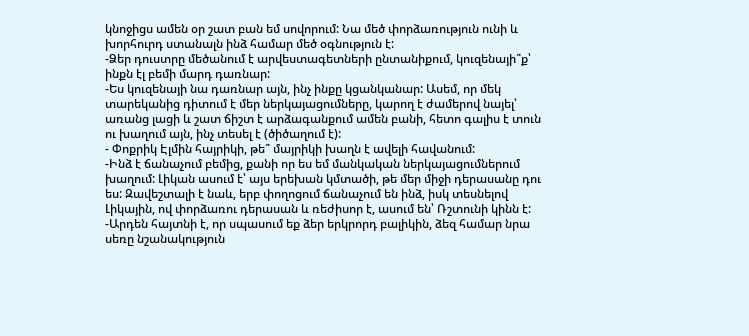կնոջիցս ամեն օր շատ բան եմ սովորում: Նա մեծ փորձառություն ունի և խորհուրդ ստանալն ինձ համար մեծ օգնություն է:
-Ձեր դուստրը մեծանում է արվեստագետների ընտանիքում, կուզենայի՞ք՝ ինքն էլ բեմի մարդ դառնար:
-Ես կուզենայի նա դառնար այն, ինչ ինքը կցանկանար: Ասեմ, որ մեկ տարեկանից դիտում է մեր ներկայացումները, կարող է ժամերով նայել՝ առանց լացի և շատ ճիշտ է արձագանքում ամեն բանի, հետո գալիս է տուն ու խաղում այն, ինչ տեսել է (ծիծաղում է):
- Փոքրիկ Էլմին հայրիկի, թե՞ մայրիկի խաղն է ավելի հավանում:
-Ինձ է ճանաչում բեմից, քանի որ ես եմ մանկական ներկայացումներում խաղում: Լիկան ասում է՝ այս երեխան կմտածի, թե մեր միջի դերասանը դու ես: Զավեշտալի է նաև, երբ փողոցում ճանաչում են ինձ, իսկ տեսնելով Լիկային, ով փորձառու դերասան և ռեժիսոր է, ասում են՝ Ռշտունի կինն է:
-Արդեն հայտնի է, որ սպասում եք ձեր երկրորդ բալիկին, ձեզ համար նրա սեռը նշանակություն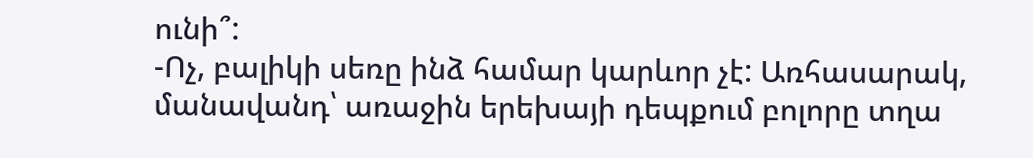ունի՞:
-Ոչ, բալիկի սեռը ինձ համար կարևոր չէ: Առհասարակ, մանավանդ՝ առաջին երեխայի դեպքում բոլորը տղա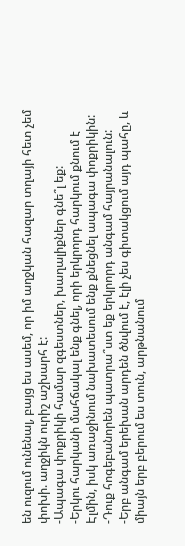են ուզում ունենալ, բայց ես ասեմ, որ իմ աղջկան հազար տղայի հետ չեմ փոխի. աղջիկն ուրիշ աշխարհ է:
-Ապագա փոքրիկի համար զգեստներ, խաղալիքներ գնե՞լ եք:
-Երկու հարկանի մահճակալ ենք գնել, որի երկրորդ հարկում քնում է Էլմին, իսկ առաջինում նախատեսում ենք քնեցնել ապագա փոքրիկին:
-Դուք հոգեբանորեն պատրա՞ստ եք երկրորդ անգամ հայրանալուն:
-Երբ անգամ երեխան արդեն ծնվում է, էլի չես գիտակցում այդ պահը, և միայն երբ բերում ես տուն, արթնանում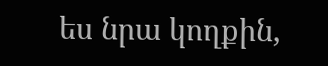ես նրա կողքին,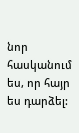նոր հասկանում ես, որ հայր ես դարձել: